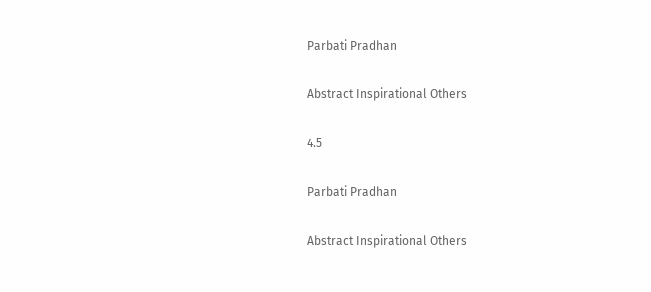Parbati Pradhan

Abstract Inspirational Others

4.5

Parbati Pradhan

Abstract Inspirational Others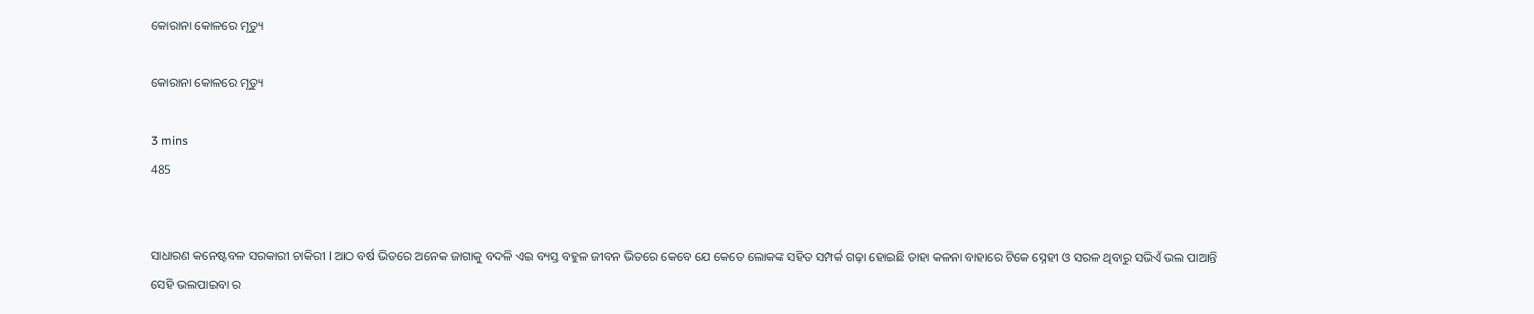କୋରାନା କୋଳରେ ମୃତ୍ୟୁ

କୋରାନା କୋଳରେ ମୃତ୍ୟୁ

3 mins
485


ସାଧାରଣ କନେଷ୍ଟବଳ ସରକାରୀ ଚାକିରୀ l ଆଠ ବର୍ଷ ଭିତରେ ଅନେକ ଜାଗାକୁ ବଦଳି ଏଇ ବ୍ୟସ୍ତ ବହୁଳ ଜୀବନ ଭିତରେ କେବେ ଯେ କେତେ ଲୋକଙ୍କ ସହିତ ସମ୍ପର୍କ ଗଢ଼ା ହୋଇଛି ତାହା କଳନା ବାହାରେ ଟିକେ ସ୍ନେହୀ ଓ ସରଳ ଥିବାରୁ ସଭିଏଁ ଭଲ ପାଆନ୍ତି ସେହି ଭଲପାଇବା ର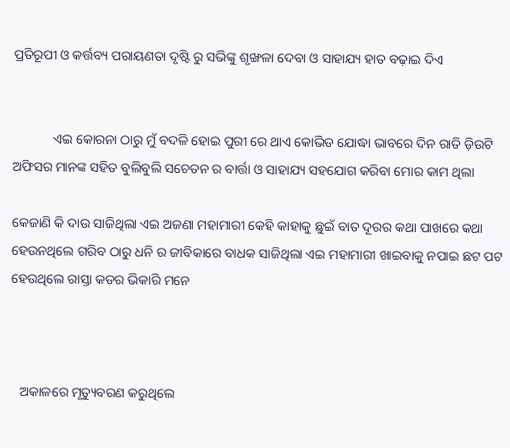ପ୍ରତିରୂପୀ ଓ କର୍ତ୍ତବ୍ୟ ପରାୟଣତା ଦୃଷ୍ଟି ରୁ ସଭିଙ୍କୁ ଶୃଙ୍ଖଳା ଦେବା ଓ ସାହାଯ୍ୟ ହାତ ବଢ଼ାଇ ଦିଏ


            ଏଇ କୋରନା ଠାରୁ ମୁଁ ବଦଳି ହୋଇ ପୁରୀ ରେ ଥାଏ କୋଭିଡ ଯୋଦ୍ଧା ଭାବରେ ଦିନ ରାତି ଡ଼ିଉଟି ଅଫିସର ମାନଙ୍କ ସହିତ ବୁଲିବୁଲି ସଚେତନ ର ବାର୍ତ୍ତା ଓ ସାହାଯ୍ୟ ସହଯୋଗ କରିବା ମୋର କାମ ଥିଲା

କେଜାଣି କି ଦାଉ ସାଜିଥିଲା ଏଇ ଅଜଣା ମହାମାରୀ କେହି କାହାକୁ ଛୁଇଁ ବାତ ଦୂରର କଥା ପାଖରେ କଥା ହେଉନଥିଲେ ଗରିବ ଠାରୁ ଧନି ର ଜୀବିକାରେ ବାଧକ ସାଜିଥିଲା ଏଇ ମହାମାରୀ ଖାଇବାକୁ ନପାଇ ଛଟ ପଟ ହେଉଥିଲେ ରାସ୍ତା କଡର ଭିକାରି ମନେ



   ଅକାଳରେ ମୃତ୍ୟୁବରଣ କରୁଥିଲେ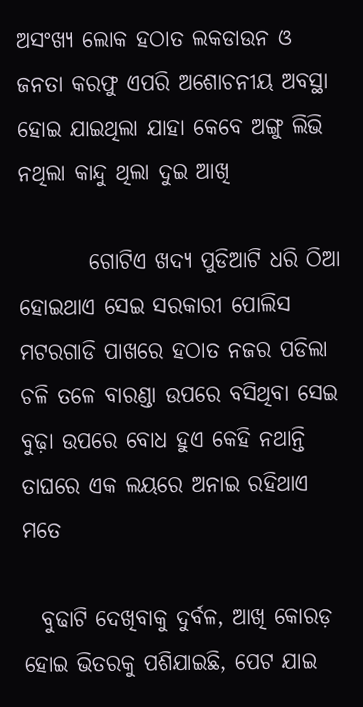ଅସଂଖ୍ୟ ଲୋକ ହଠାତ ଲକଡାଉନ ଓ ଜନତା କରଫୁ ଏପରି ଅଶୋଚନୀୟ ଅବସ୍ଥା ହୋଇ ଯାଇଥିଲା ଯାହା କେବେ ଅଙ୍ଗୁ ଲିଭି ନଥିଲା କାନ୍ଦୁ ଥିଲା ଦୁଇ ଆଖି

        ଗୋଟିଏ ଖଦ୍ୟ ପୁଡିଆଟି ଧରି ଠିଆ ହୋଇଥାଏ ସେଇ ସରକାରୀ ପୋଲିସ ମଟରଗାଡି ପାଖରେ ହଠାତ ନଜର ପଡିଲା ଚଳି ତଳେ ବାରଣ୍ଡା ଉପରେ ବସିଥିବା ସେଇ ବୁଢ଼ା ଉପରେ ବୋଧ ହୁଏ କେହି ନଥାନ୍ତି ତାଘରେ ଏକ ଲୟରେ ଅନାଇ ରହିଥାଏ ମତେ

  ବୁଢାଟି ଦେଖିବାକୁ ଦୁର୍ବଳ, ଆଖି କୋରଡ଼ ହୋଇ ଭିତରକୁ ପଶିଯାଇଛି, ପେଟ ଯାଇ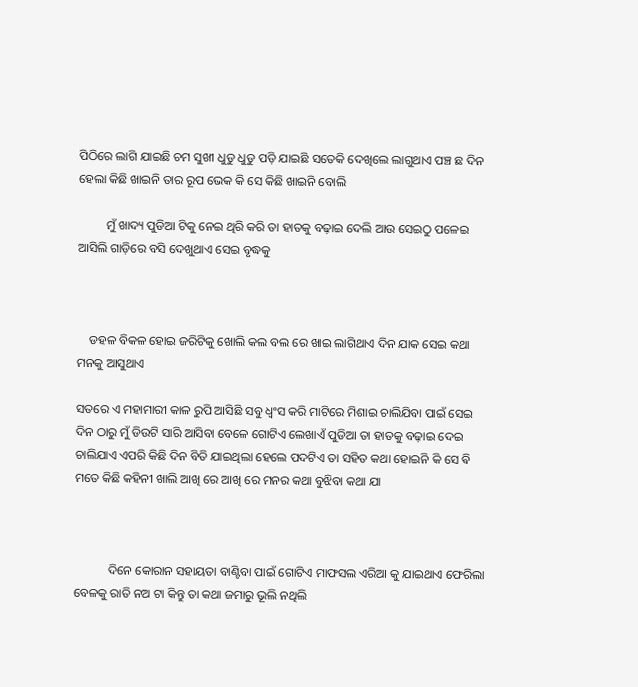ପିଠିରେ ଲାଗି ଯାଇଛି ଚମ ସୁଖୀ ଧୁଡୁ ଧୁଡୁ ପଡ଼ି ଯାଇଛି ସତେକି ଦେଖିଲେ ଲାଗୁଥାଏ ପଞ୍ଚ ଛ ଦିନ ହେଲା କିଛି ଖାଇନି ତାର ରୂପ ଭେକ କି ସେ କିଛି ଖାଇନି ବୋଲି

         ମୁଁ ଖାଦ୍ୟ ପୁଡିଆ ଟିକୁ ନେଇ ଥିରି କରି ତା ହାତକୁ ବଢ଼ାଇ ଦେଲି ଆଉ ସେଇଠୁ ପଳେଇ ଆସିଲି ଗାଡ଼ିରେ ବସି ଦେଖୁଥାଏ ସେଇ ବୃଦ୍ଧକୁ



    ଡହଳ ବିକଳ ହୋଇ ଜରିଟିକୁ ଖୋଲି କଲ ବଲ ରେ ଖାଇ ଲାଗିଥାଏ ଦିନ ଯାକ ସେଇ କଥା ମନକୁ ଆସୁଥାଏ

ସତରେ ଏ ମହାମାରୀ କାଳ ରୁପି ଆସିଛି ସବୁ ଧ୍ବଂସ କରି ମାଟିରେ ମିଶାଇ ଚାଲିଯିବା ପାଇଁ ସେଇ ଦିନ ଠାରୁ ମୁଁ ଡିଉଟି ସାରି ଆସିବା ବେଳେ ଗୋଟିଏ ଲେଖାଏଁ ପୁଡିଆ ତା ହାତକୁ ବଢ଼ାଇ ଦେଇ ଚାଲିଯାଏ ଏପରି କିଛି ଦିନ ବିତି ଯାଇଥିଲା ହେଲେ ପଦଟିଏ ତା ସହିତ କଥା ହୋଇନି କି ସେ ଵି ମତେ କିଛି କହିନୀ ଖାଲି ଆଖି ରେ ଆଖି ରେ ମନର କଥା ବୁଝିବା କଥା ଯା



           ଦିନେ କୋରାନ ସହାୟତା ବାଣ୍ଟିବା ପାଇଁ ଗୋଟିଏ ମାଫସଲ ଏରିଆ କୁ ଯାଇଥାଏ ଫେରିଲା ବେଳକୁ ରାତି ନଅ ଟା କିନ୍ତୁ ତା କଥା ଜମାରୁ ଭୂଲି ନଥିଲି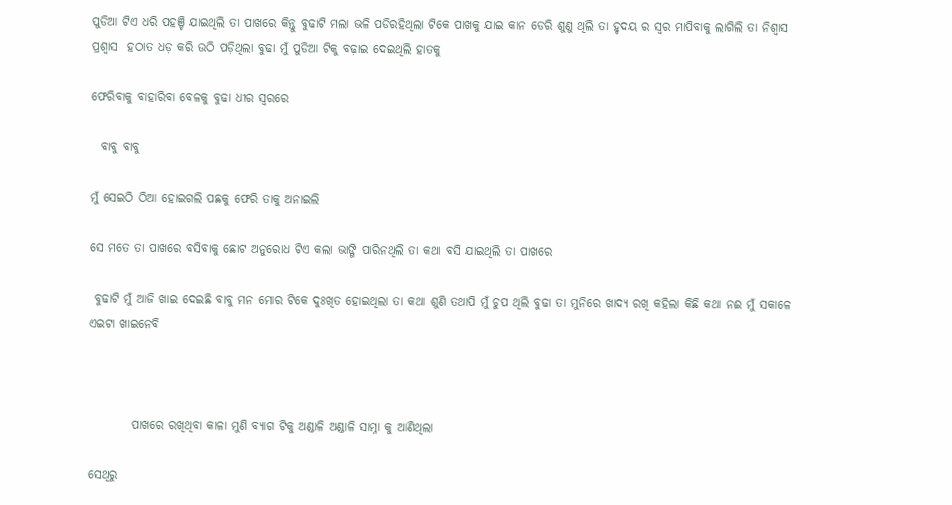ପୁଡିଆ ଟିଏ ଧରି ପହଞ୍ଚି ଯାଇଥିଲି ତା ପାଖରେ କିନ୍ତୁ ବୁଢାଟି ମଲା ଭଳି ପଡିରହିଥିଲା ଟିକେ ପାଖକୁ ଯାଇ କାନ ଡେରି ଶୁଣୁ ଥିଲି ତା ହୃଦୟ ର ସ୍ୱର ମାପିବାକୁ ଲାଗିଲି ତା ନିଶ୍ୱାସ ପ୍ରଶ୍ୱାସ  ହଠାତ ଧଡ଼ କରି ଉଠି ପଡ଼ିଥିଲା ବୁଢା ମୁଁ ପୁଡିଆ ଟିକୁ ବଢ଼ାଇ ଦେଇଥିଲି ହାତକୁ

ଫେରିବାକୁ ବାହାରିବା ବେଳକୁ ବୁଢା ଧୀର ସ୍ୱରରେ

  ବାବୁ ବାବୁ

ମୁଁ ସେଇଠି ଠିଆ ହୋଇଗଲି ପଛକୁ ଫେରି ତାକୁ ଅନାଇଲି

ସେ ମତେ ତା ପାଖରେ ବସିବାକୁ ଛୋଟ ଅନୁରୋଧ ଟିଏ କଲା ଭାଙ୍ଗି ପାରିନଥିଲି ତା କଥା ବସି ଯାଇଥିଲି ତା ପାଖରେ

 ବୁଢାଟି ମୁଁ ଆଜି ଖାଇ ଦେଇଛି ବାବୁ ମନ ମୋର ଟିକେ ଦୁଃଖିତ ହୋଇଥିଲା ତା କଥା ଶୁଣି ତଥାପି ମୁଁ ଚୁପ ଥିଲି ବୁଢା ତା ମୁନିରେ ଖାଦ୍ୟ ରଖି କହିଲା କିଛି କଥା ନଈ ମୁଁ ସକାଳେ ଏଇଟା ଖାଇନେବି



         ପାଖରେ ରଖିଥିବା କାଳା ମୁଣି ବ୍ୟାଗ ଟିକୁ ଅଣ୍ଡାଳି ଅଣ୍ଡାଳି ସାମ୍ନା କୁ ଆଣିଥିଲା

ସେଥିରୁ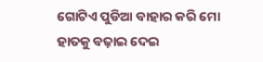ଗୋଟିଏ ପୁଡିଆ ବାହାର କରି ମୋ ହାତକୁ ବଢ଼ାଇ ଦେଇ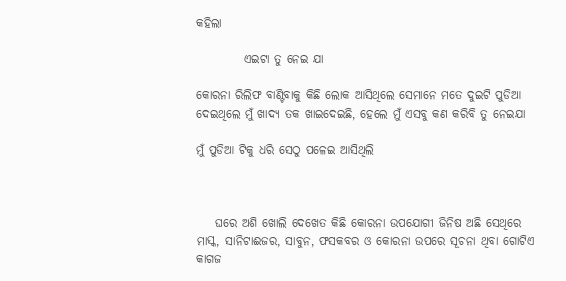କହିଲା

          ଏଇଟା ତୁ ନେଇ ଯା

କୋରନା ରିଲିଫ ବାଣ୍ଟିବାକୁ କିଛି ଲୋକ ଆସିଥିଲେ ସେମାନେ ମତେ ଦୁଇଟି ପୁଡିଆ ଦେଇଥିଲେ ମୁଁ ଖାଦ୍ୟ ତକ ଖାଇଦେଇଛି, ହେଲେ ମୁଁ ଏସବୁ କଣ କରିବି ତୁ ନେଇଯା

ମୁଁ ପୁଡିଆ ଟିକୁ ଧରି ସେଠୁ ପଳେଇ ଆସିଥିଲି



    ଘରେ ଅଶି ଖୋଲି ଦେଖେତ କିଛି କୋରନା ଉପଯୋଗୀ ଜିନିଷ ଅଛି ସେଥିରେ ମାସ୍କ, ସାନିଟାଈଜର, ସାବୁନ, ଫସକବର ଓ କୋରନା ଉପରେ ସୂଚନା ଥିବା ଗୋଟିଏ କାଗଜ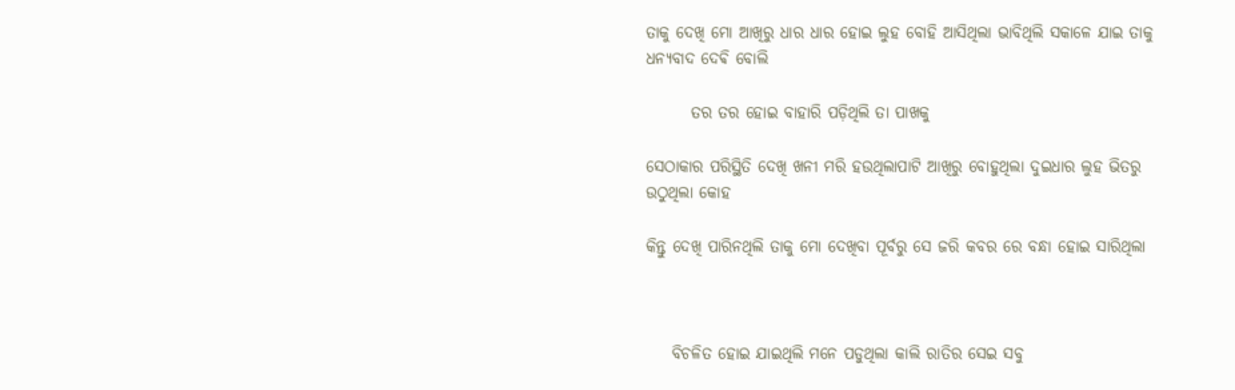ତାକୁ ଦେଖି ମୋ ଆଖିରୁ ଧାର ଧାର ହୋଇ ଲୁହ ବୋହି ଆସିଥିଲା ଭାବିଥିଲି ସକାଳେ ଯାଇ ତାକୁ ଧନ୍ୟବାଦ ଦେଵି ବୋଲି

       ତର ତର ହୋଇ ବାହାରି ପଡ଼ିଥିଲି ତା ପାଖକୁ

ସେଠାକାର ପରିସ୍ଥିତି ଦେଖି ଖନୀ ମରି ହଉଥିଲାପାଟି ଆଖିରୁ ବୋହୁଥିଲା ଦୁଇଧାର ଲୁହ ଭିତରୁ ଉଠୁଥିଲା କୋହ

କିନ୍ତୁ ଦେଖି ପାରିନଥିଲି ତାକୁ ମୋ ଦେଖିବା ପୂର୍ବରୁ ସେ ଜରି କବର ରେ ବନ୍ଧା ହୋଇ ସାରିଥିଲା



    ବିଚଳିତ ହୋଇ ଯାଇଥିଲି ମନେ ପଡୁଥିଲା କାଲି ରାତିର ସେଇ ସବୁ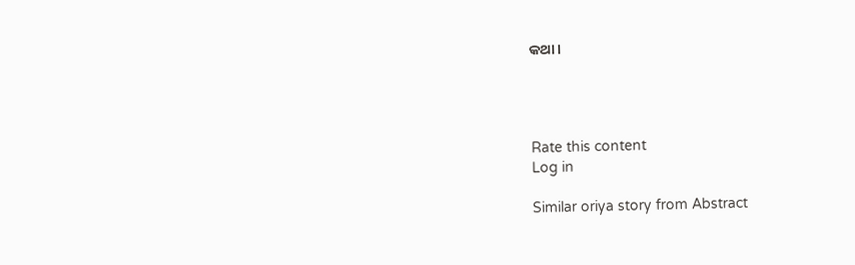କଥା ।




Rate this content
Log in

Similar oriya story from Abstract